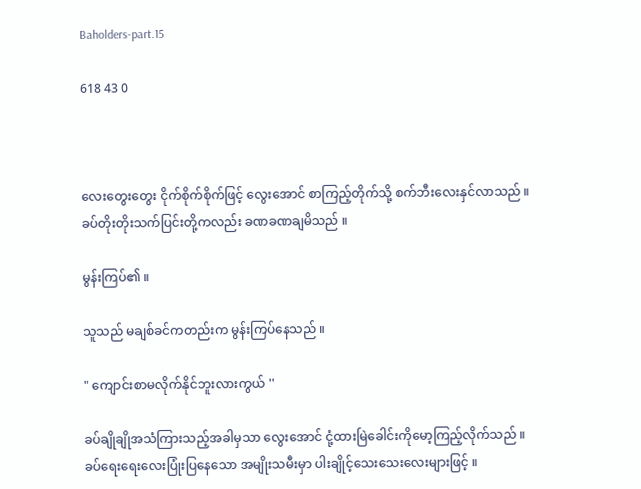Baholders-part.15

618 43 0



လေးတွေးတွေး ငိုက်စိုက်စိုက်ဖြင့် လွေးအောင် စာကြည့်တိုက်သို့ စက်ဘီးလေးနှင်လာသည် ။
ခပ်တိုးတိုးသက်ပြင်းတို့ကလည်း ခဏခဏချမိသည် ။

မွန်းကြပ်၏ ။

သူသည် မချစ်ခင်ကတည်းက မွန်းကြပ်နေသည် ။

" ကျောင်းစာမလိုက်နိုင်ဘူးလားကွယ် ''

ခပ်ချိုချိုအသံကြားသည့်အခါမှသာ လွေးအောင် ငုံ့ထားမြဲခေါင်းကိုမော့ကြည့်လိုက်သည် ။
ခပ်ရေးရေးလေးပြုံးပြနေသော အမျိုးသမီးမှာ ပါးချိုင့်သေးသေးလေးများဖြင့် ။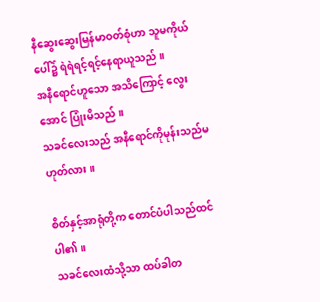နီဆွေးဆွေးမြန်မာဝတ်စုံဟာ သူမကိုယ်ပေါ်၌ ရဲရဲရင့်ရင့်နေရာယူသည် ။
အနီရောင်ဟူသော အသိကြောင့် လွေးအောင် ပြုံးမိသည် ။
သခင်လေးသည် အနီရောင်ကိုမုန်းသည်မဟုတ်လား ။

စိတ်နှင့်အာရုံတို့က တောင်ပံပါသည်ထင်ပါ၏ ။
သခင်လေးထံသို့သာ ထပ်ခါတ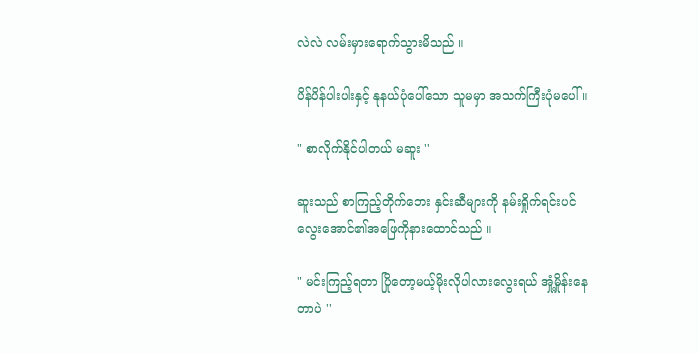လဲလဲ လမ်းမှားရောက်သွားမိသည် ။

ပိန်ပိန်ပါးပါးနှင့် နုနယ်ပုံပေါ်သော သူမမှာ အသက်ကြီးပုံမပေါ် ။

" စာလိုက်နိုင်ပါတယ် မဆူး ''

ဆူးသည် စာကြည့်တိုက်ဘေး နှင်းဆီများကို နမ်းရှိုက်ရင်းပင် လွေးအောင်၏အဖြေကိုနားထောင်သည် ။

" မင်းကြည့်ရတာ ပြိုတော့မယ့်မိုးလိုပါလားလွေးရယ် အှုံ့မှိုန်းနေတာပဲ ''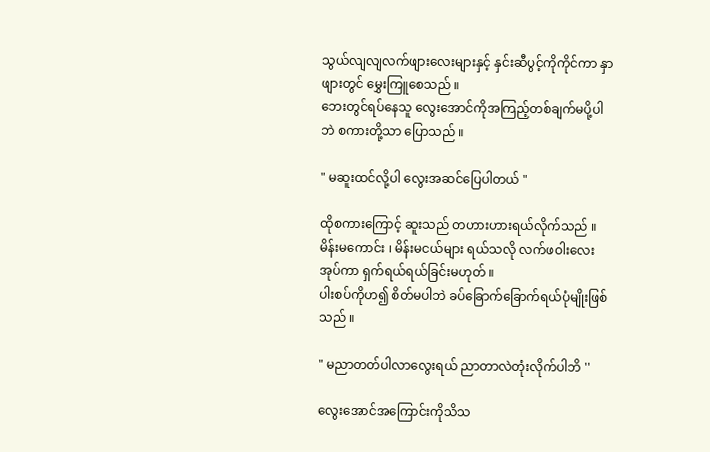သွယ်လျလျလက်ဖျားလေးများနှင့် နှင်းဆီပွင့်ကိုကိုင်ကာ နှာဖျားတွင် မွှေးကြူစေသည် ။
ဘေးတွင်ရပ်နေသူ လွေးအောင်ကိုအကြည့်တစ်ချက်မပို့ပါဘဲ စကားတို့သာ ပြောသည် ။

" မဆူးထင်လို့ပါ လွေးအဆင်ပြေပါတယ် "

ထိုစကားကြောင့် ဆူးသည် တဟားဟားရယ်လိုက်သည် ။
မိန်းမကောင်း ၊ မိန်းမငယ်များ ရယ်သလို လက်ဖဝါးလေးအုပ်ကာ ရှက်ရယ်ရယ်ခြင်းမဟုတ် ။
ပါးစပ်ကိုဟ၍ စိတ်မပါဘဲ ခပ်ခြောက်ခြောက်ရယ်ပုံမျိုးဖြစ်သည် ။

" မညာတတ်ပါလာလွေးရယ် ညာတာလဲတုံးလိုက်ပါဘိ ''

လွေးအောင်အကြောင်းကိုသိသ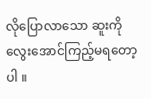လိုပြောလာသော ဆူးကို လွေးအောင်ကြည့်မရတော့ပါ ။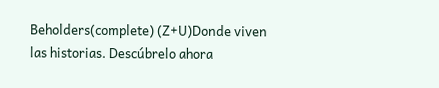Beholders(complete) (Z+U)Donde viven las historias. Descúbrelo ahora